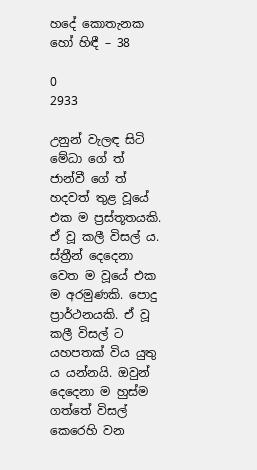හදේ කොතැනක හෝ හිඳී – 38

0
2933

උනුන් වැලඳ සිටි මේධා ගේ ත් ජාන්වී ගේ ත් හදවත් තුළ වූයේ එක ම ප්‍රස්තූතයකි. ඒ වූ කලී විසල් ය. ස්ත්‍රීන් දෙදෙනා වෙත ම වූයේ එක ම අරමුණකි. පොදු ප්‍රාර්ථනයකි. ඒ වූ කලී විසල් ට යහපතක් විය යුතු ය යන්නයි. ඔවුන් දෙදෙනා ම හුස්ම ගත්තේ විසල් කෙරෙහි වන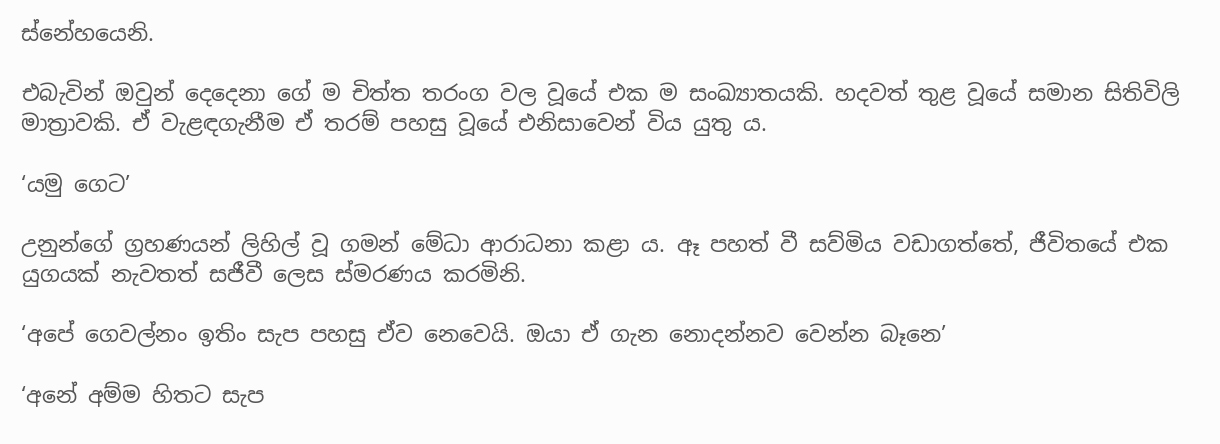ස්නේහයෙනි.

එබැවින් ඔවුන් දෙදෙනා ගේ ම චිත්ත තරංග වල වූයේ එක ම සංඛ්‍යාතයකි. හදවත් තුළ වූයේ සමාන සිතිවිලි මාත්‍රාවකි. ඒ වැළඳගැනීම ඒ තරම් පහසු වූයේ එනිසාවෙන් විය යුතු ය.

‘යමු ගෙට’

උනුන්ගේ ග්‍රහණයන් ලිහිල් වූ ගමන් මේධා ආරාධනා කළා ය. ඈ පහත් වී සව්මිය වඩාගත්තේ, ජීවිතයේ එක යුගයක් නැවතත් සජීවී ලෙස ස්මරණය කරමිනි.

‘අපේ ගෙවල්නං ඉතිං සැප පහසු ඒව නෙවෙයි. ඔයා ඒ ගැන නොදන්නව වෙන්න බෑනෙ’

‘අනේ අම්ම හිතට සැප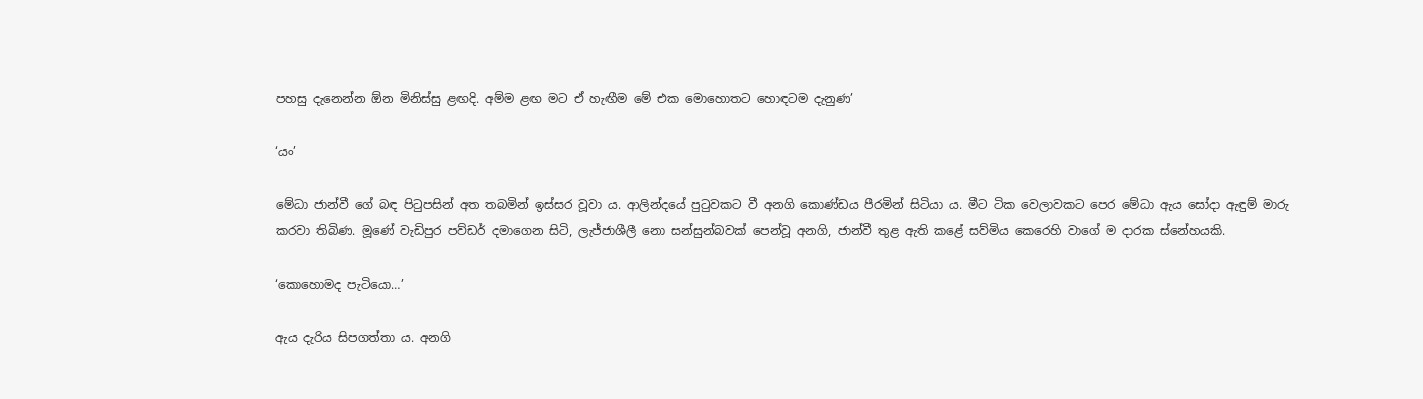පහසු දැනෙන්න ඕන මිනිස්සු ළඟදි. අම්ම ළඟ මට ඒ හැඟීම මේ එක මොහොතට හොඳටම දැනුණ’

‘යං’

මේධා ජාන්වී ගේ බඳ පිටුපසින් අත තබමින් ඉස්සර වූවා ය. ආලින්දයේ පුටුවකට වී අනගි කොණ්ඩය පීරමින් සිටියා ය. මීට ටික වෙලාවකට පෙර මේධා ඇය සෝදා ඇඳුම් මාරු කරවා තිබිණ. මූණේ වැඩිපුර පව්ඩර් දමාගෙන සිටි, ලැජ්ජාශීලී නො සන්සුන්බවක් පෙන්වූ අනගි, ජාන්වී තුළ ඇති කළේ සව්මිය කෙරෙහි වාගේ ම දාරක ස්නේහයකි.

‘කොහොමද පැටියො…’

ඇය දැරිය සිපගත්තා ය. අනගි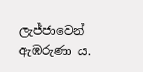ලැජ්ජාවෙන් ඇඹරුණා ය.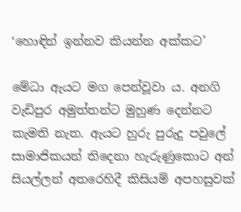‘හොඳින් ඉන්නව කියන්න අක්කට’

මේධා ඇයට මග පෙන්වූවා ය. අනගි වැඩිපුර අමුත්තන්ට මුහුණ දෙන්නට කැමති නැත. ඇයට හුරු පුරුදු පවුලේ සාමාජිකයන් තිදෙනා හැරුණුකොට අන් සියල්ලන් අතරෙහිදී කිසියම් අපහසුවක්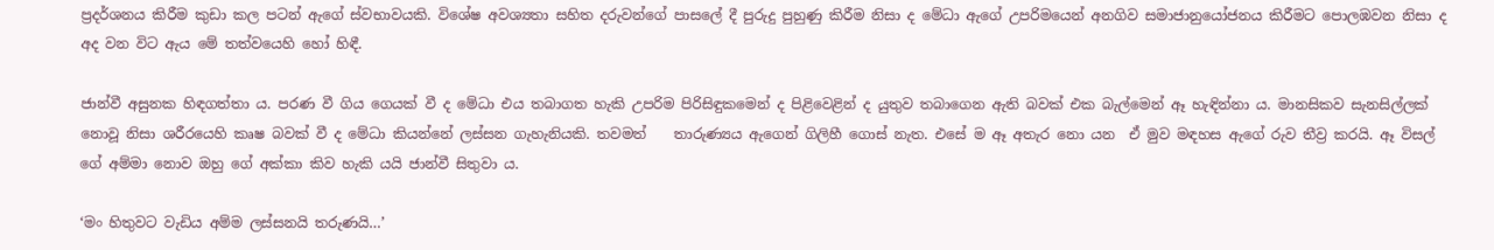ප්‍රදර්ශනය කිරීම කුඩා කල පටන් ඇගේ ස්වභාවයකි. විශේෂ අවශ්‍යතා සහිත දරුවන්ගේ පාසලේ දී පුරුදු පුහුණු කිරීම නිසා ද මේධා ඇගේ උපරිමයෙන් අනගිව සමාජානුයෝජනය කිරීමට පොලඹවන නිසා ද අද වන විට ඇය මේ තත්වයෙහි හෝ හිඳී.

ජාන්වී අසුනක හිඳගත්තා ය. පරණ වී ගිය ගෙයක් වී ද මේධා එය තබාගත හැකි උපරිම පිරිසිඳුකමෙන් ද පිළිවෙළින් ද යුතුව තබාගෙන ඇති බවක් එක බැල්මෙන් ඈ හැඳින්නා ය. මානසිකව සැනසිල්ලක් නොවූ නිසා ශරීරයෙහි කෘෂ බවක් වී ද මේධා කියන්නේ ලස්සන ගැහැනියකි. තවමත්    තාරුණ්‍යය ඇගෙන් ගිලිහී ගොස් නැත. එසේ ම ඈ අතැර නො යන  ඒ මුව මඳහස ඇගේ රුව තීව්‍ර කරයි. ඈ විසල් ගේ අම්මා නොව ඔහු ගේ අක්කා කිව හැකි යයි ජාන්වී සිතුවා ය.

‘මං හිතුවට වැඩිය අම්ම ලස්සනයි තරුණයි…’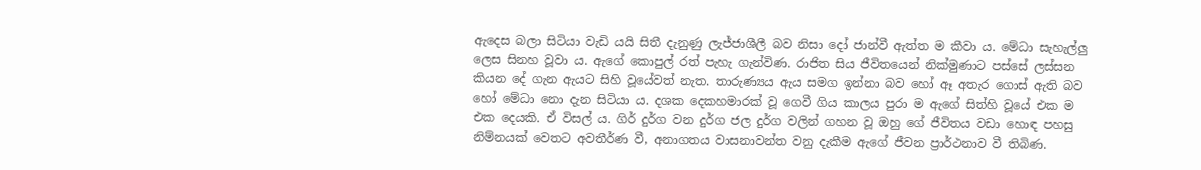ඇදෙස බලා සිටියා වැඩි යයි සිතී දැනුණු ලැජ්ජාශීලී බව නිසා දෝ ජාන්වී ඇත්ත ම කීවා ය. මේධා සැහැල්ලු ලෙස සිනහ වූවා ය. ඇගේ කොපුල් රත් පැහැ ගැන්විණ. රාජිත සිය ජීවිතයෙන් නික්මුණාට පස්සේ ලස්සන කියන දේ ගැන ඇයට සිහි වූයේවත් නැත. තාරුණ්‍යය ඇය සමග ඉන්නා බව හෝ ඈ අතැර ගොස් ඇති බව හෝ මේධා නො දැන සිටියා ය. දශක දෙකහමාරක් වූ ගෙවී ගිය කාලය පුරා ම ඇගේ සිත්හි වූයේ එක ම එක දෙයකි. ඒ විසල් ය. ගිර් දුර්ග වන දුර්ග ජල දුර්ග වලින් ගහන වූ ඔහු ගේ ජීවිතය වඩා හොඳ පහසු නිම්නයක් වෙතට අවතීර්ණ වී, අනාගතය වාසනාවන්ත වනු දැකීම ඇගේ ජීවන ප්‍රාර්ථනාව වී තිබිණ.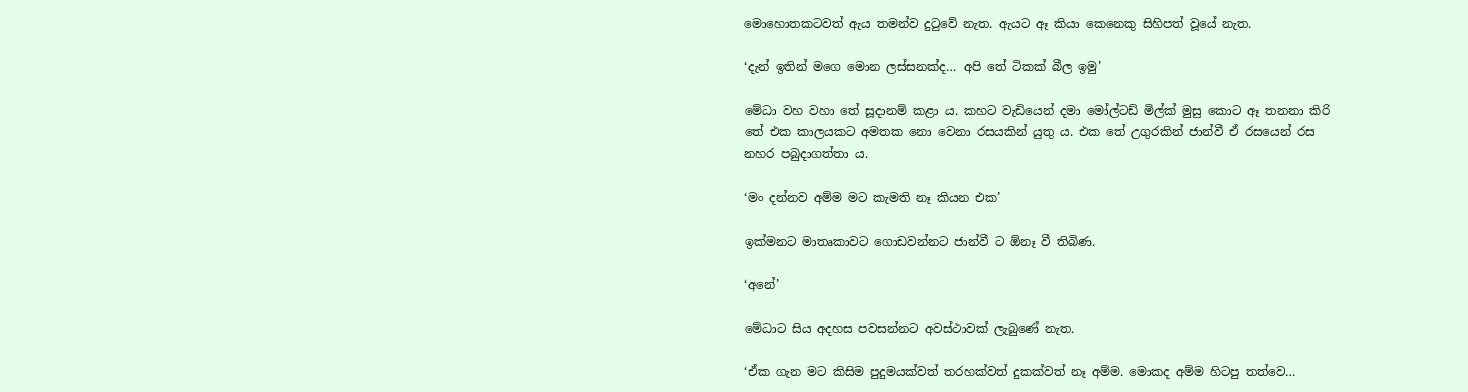මොහොතකටවත් ඇය තමන්ව දුටුවේ නැත. ඇයට ඈ කියා කෙනෙකු සිහිපත් වූයේ නැත.

‘දැන් ඉතින් මගෙ මොන ලස්සනක්ද… අපි තේ ටිකක් බීල ඉමු’

මේධා වහ වහා තේ සූදානම් කළා ය. කහට වැඩියෙන් දමා මෝල්ටඩ් මිල්ක් මුසු කොට ඈ තනනා කිරි තේ එක කාලයකට අමතක නො වෙනා රසයකින් යුතු ය. එක තේ උගුරකින් ජාන්වී ඒ රසයෙන් රස නහර පබුදාගත්තා ය.

‘මං දන්නව අම්ම මට කැමති නෑ කියන එක’

ඉක්මනට මාතෘකාවට ගොඩවන්නට ජාන්වී ට ඕනෑ වී තිබිණ.

‘අනේ’

මේධාට සිය අදහස පවසන්නට අවස්ථාවක් ලැබුණේ නැත.

‘ඒක ගැන මට කිසිම පුදුමයක්වත් තරහක්වත් දුකක්වත් නෑ අම්ම. මොකද අම්ම හිටපු තත්වෙ…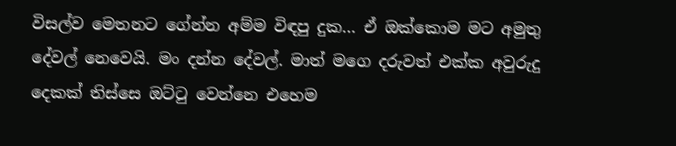විසල්ව මෙතනට ගේන්න අම්ම විඳපු දුක… ඒ ඔක්කොම මට අමුතු දේවල් නෙවෙයි. මං දන්න දේවල්. මාත් මගෙ දරුවත් එක්ක අවුරුදු දෙකක් තිස්සෙ ඔට්ටු වෙන්නෙ එහෙම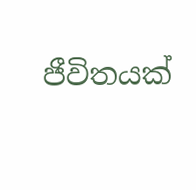ජීවිතයක්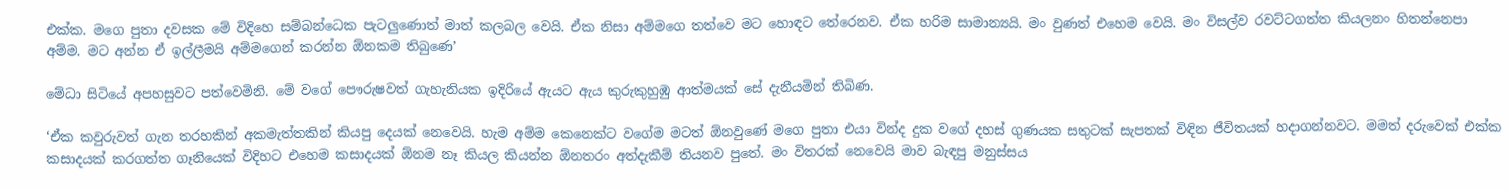එක්ක. මගෙ පුතා දවසක මේ විදිහෙ සම්බන්ධෙක පැටලුණොත් මාත් කලබල වෙයි. ඒක නිසා අම්මගෙ තත්වෙ මට හොඳට තේරෙනව. ඒක හරිම සාමාන්‍යයි. මං වුණත් එහෙම වෙයි. මං විසල්ව රවට්ටගත්ත කියලනං හිතන්නෙපා අම්ම. මට අන්න ඒ ඉල්ලීමයි අම්මගෙන් කරන්න ඕනකම තිබුණෙ’

මේධා සිටියේ අපහසුවට පත්වෙමිනි. මේ වගේ පෞරුෂවත් ගැහැනියක ඉදිරියේ ඇයට ඇය කුරුකුහුඹු ආත්මයක් සේ දැනීයමින් තිබිණ.

‘ඒක කවුරුවත් ගැන තරහකින් අකමැත්තකින් කියපු දෙයක් නෙවෙයි. හැම අම්ම කෙනෙක්ට වගේම මටත් ඕනවුණේ මගෙ පුතා එයා වින්ද දුක වගේ දහස් ගුණයක සතුටක් සැපතක් විඳින ජීවිතයක් හදාගන්නවට. මමත් දරුවෙක් එක්ක කසාදයක් කරගත්ත ගෑනියෙක් විදිහට එහෙම කසාදයක් ඕනම නෑ කියල කියන්න ඕනතරං අත්දැකීම් තියනව පුතේ. මං විතරක් නෙවෙයි මාව බැඳපු මනුස්සය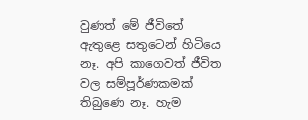වුණත් මේ ජීවිතේ ඇතුළෙ සතුටෙන් හිටියෙ නෑ. අපි කාගෙවත් ජීවිත වල සම්පූර්ණකමක් තිබුණෙ නෑ. හැම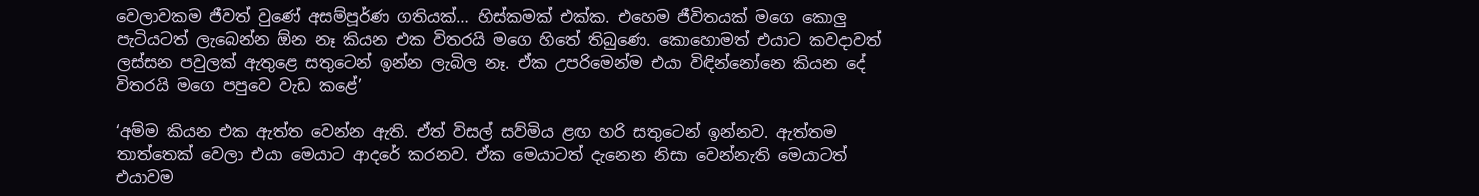වෙලාවකම ජීවත් වුණේ අසම්පූර්ණ ගතියක්… හිස්කමක් එක්ක. එහෙම ජීවිතයක් මගෙ කොලු පැටියටත් ලැබෙන්න ඕන නෑ කියන එක විතරයි මගෙ හිතේ තිබුණෙ. කොහොමත් එයාට කවදාවත් ලස්සන පවුලක් ඇතුළෙ සතුටෙන් ඉන්න ලැබිල නෑ. ඒක උපරිමෙන්ම එයා විඳින්නෝනෙ කියන දේ විතරයි මගෙ පපුවෙ වැඩ කළේ’

‘අම්ම කියන එක ඇත්ත වෙන්න ඇති. ඒත් විසල් සව්මිය ළඟ හරි සතුටෙන් ඉන්නව. ඇත්තම තාත්තෙක් වෙලා එයා මෙයාට ආදරේ කරනව. ඒක මෙයාටත් දැනෙන නිසා වෙන්නැති මෙයාටත් එයාවම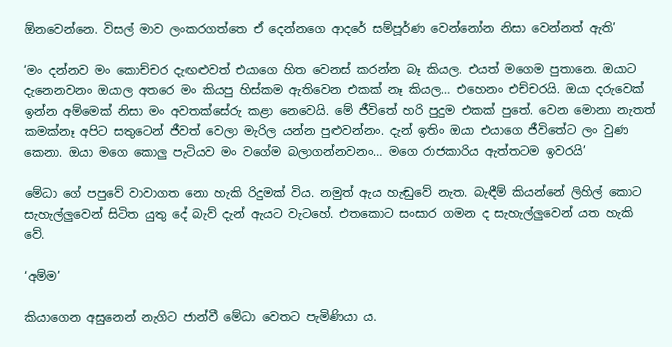ඕනවෙන්නෙ. විසල් මාව ලංකරගත්තෙ ඒ දෙන්නගෙ ආදරේ සම්පූර්ණ වෙන්නෝන නිසා වෙන්නත් ඇති’

‘මං දන්නව මං කොච්චර දැඟළුවත් එයාගෙ හිත වෙනස් කරන්න බෑ කියල. එයත් මගෙම පුතානෙ. ඔයාට දැනෙනවනං ඔයාල අතරෙ මං කියපු හිස්කම ඇතිවෙන එකක් නෑ කියල… එහෙනං එච්චරයි. ඔයා දරුවෙක් ඉන්න අම්මෙක් නිසා මං අවතක්සේරු කළා නෙවෙයි. මේ ජීවිතේ හරි පුදුම එකක් පුතේ. වෙන මොනා නැතත් කමක්නෑ අපිට සතුටෙන් ජීවත් වෙලා මැරිල යන්න පුළුවන්නං. දැන් ඉතිං ඔයා එයාගෙ ජීවිතේට ලං වුණ කෙනා. ඔයා මගෙ කොලු පැටියව මං වගේම බලාගන්නවනං… මගෙ රාජකාරිය ඇත්තටම ඉවරයි’

මේධා ගේ පපුවේ වාවාගත නො හැකි රිදුමක් විය. නමුත් ඇය හැඬුවේ නැත. බැඳීම් කියන්නේ ලිහිල් කොට සැහැල්ලුවෙන් සිටිත යුතු දේ බැව් දැන් ඇයට වැටහේ. එතකොට සංසාර ගමන ද සැහැල්ලුවෙන් යත හැකි වේ.

‘අම්ම’

කියාගෙන අසුනෙන් නැගිට ජාන්වී මේධා වෙතට පැමිණියා ය.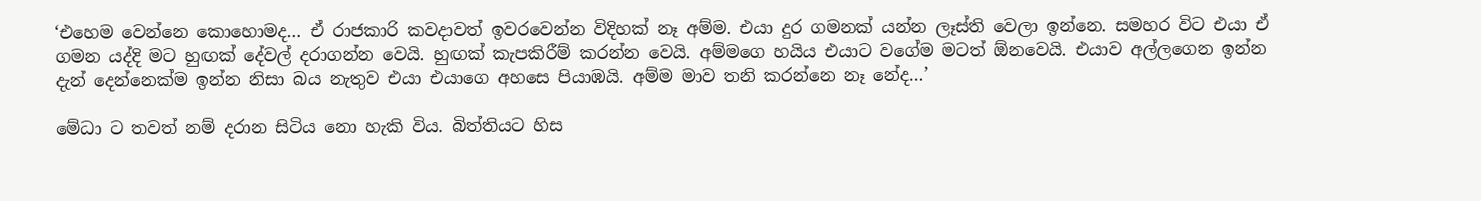‘එහෙම වෙන්නෙ කොහොමද… ඒ රාජකාරි කවදාවත් ඉවරවෙන්න විදිහක් නෑ අම්ම. එයා දුර ගමනක් යන්න ලෑස්ති වෙලා ඉන්නෙ. සමහර විට එයා ඒ ගමන යද්දි මට හුඟක් දේවල් දරාගන්න වෙයි. හුඟක් කැපකිරීම් කරන්න වෙයි. අම්මගෙ හයිය එයාට වගේම මටත් ඕනවෙයි. එයාව අල්ලගෙන ඉන්න දැන් දෙන්නෙක්ම ඉන්න නිසා බය නැතුව එයා එයාගෙ අහසෙ පියාඹයි. අම්ම මාව තනි කරන්නෙ නෑ නේද…’

මේධා ට තවත් නම් දරාන සිටිය නො හැකි විය. බිත්තියට හිස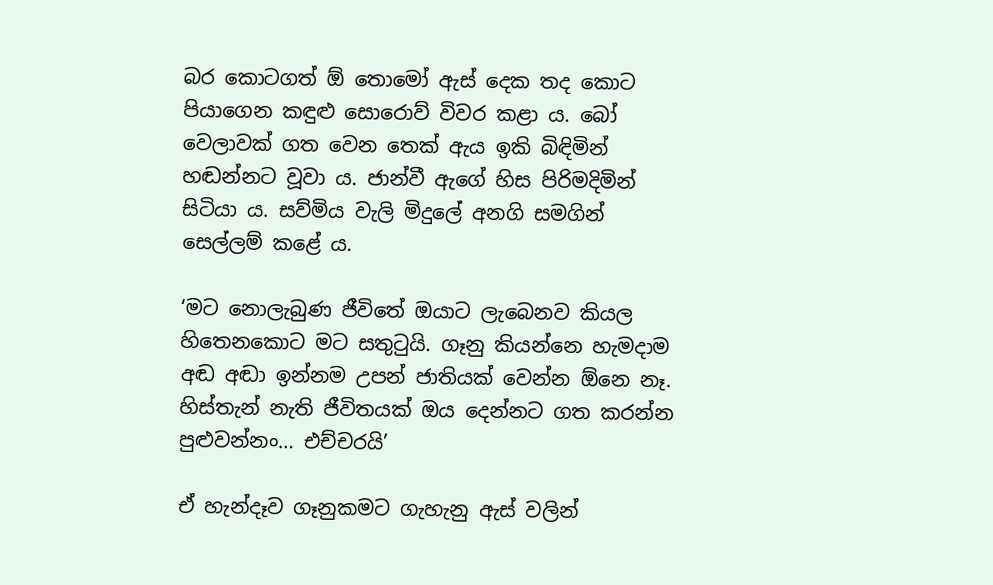බර කොටගත් ඕ තොමෝ ඇස් දෙක තද කොට පියාගෙන කඳුළු සොරොව් විවර කළා ය. බෝ වෙලාවක් ගත වෙන තෙක් ඇය ඉකි බිඳිමින් හඬන්නට වූවා ය. ජාන්වී ඇගේ හිස පිරිමදිමින් සිටියා ය. සව්මිය වැලි මිදුලේ අනගි සමගින් සෙල්ලම් කළේ ය.

‘මට නොලැබුණ ජීවිතේ ඔයාට ලැබෙනව කියල හිතෙනකොට මට සතුටුයි. ගෑනු කියන්නෙ හැමදාම අඬ අඬා ඉන්නම උපන් ජාතියක් වෙන්න ඕනෙ නෑ. හිස්තැන් නැති ජීවිතයක් ඔය දෙන්නට ගත කරන්න පුළුවන්නං… එච්චරයි’

ඒ හැන්දෑව ගෑනුකමට ගැහැනු ඇස් වලින්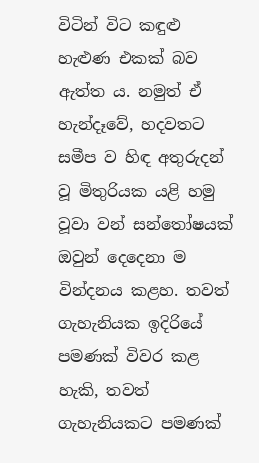විටින් විට කඳුළු හැළුණ එකක් බව ඇත්ත ය. නමුත් ඒ හැන්දෑවේ, හදවතට සමීප ව හිඳ අතුරුදන් වූ මිතුරියක යළි හමු වූවා වන් සන්තෝෂයක් ඔවුන් දෙදෙනා ම වින්දනය කළහ. තවත් ගැහැනියක ඉදිරියේ පමණක් විවර කළ හැකි, තවත් ගැහැනියකට පමණක්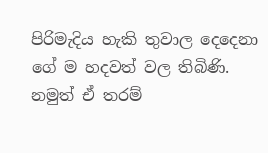පිරිමැදිය හැකි තුවාල දෙදෙනා ගේ ම හදවත් වල තිබිණි. නමුත් ඒ තරම්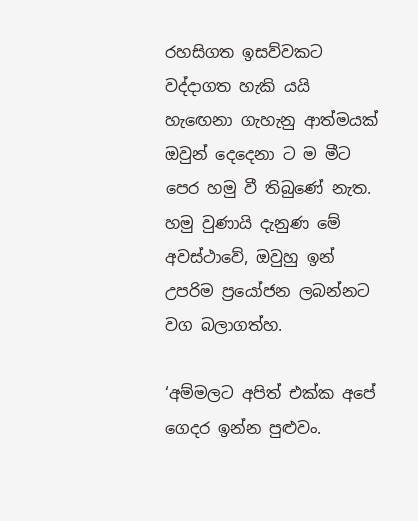රහසිගත ඉසව්වකට වද්දාගත හැකි යයි හැඟෙනා ගැහැනු ආත්මයක් ඔවුන් දෙදෙනා ට ම මීට පෙර හමු වී තිබුණේ නැත. හමු වුණායි දැනුණ මේ අවස්ථාවේ, ඔවුහු ඉන් උපරිම ප්‍රයෝජන ලබන්නට වග බලාගත්හ.

‘අම්මලට අපිත් එක්ක අපේ ගෙදර ඉන්න පුළුවං.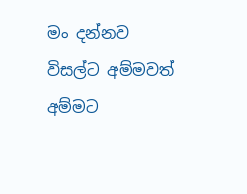මං දන්නව විසල්ට අම්මවත් අම්මට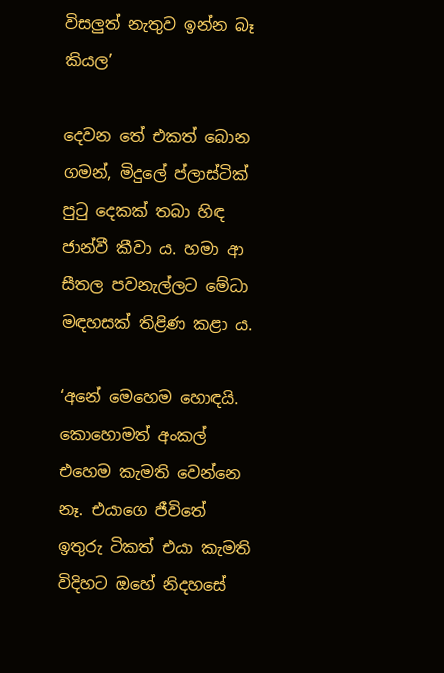විසලුත් නැතුව ඉන්න බෑ කියල’

දෙවන තේ එකත් බොන ගමන්, මිදුලේ ප්ලාස්ටික් පුටු දෙකක් තබා හිඳ ජාන්වී කීවා ය. හමා ආ සීතල පවනැල්ලට මේධා මඳහසක් තිළිණ කළා ය.

‘අනේ මෙහෙම හොඳයි. කොහොමත් අංකල් එහෙම කැමති වෙන්නෙ නෑ. එයාගෙ ජීවිතේ ඉතුරු ටිකත් එයා කැමති විදිහට ඔහේ නිදහසේ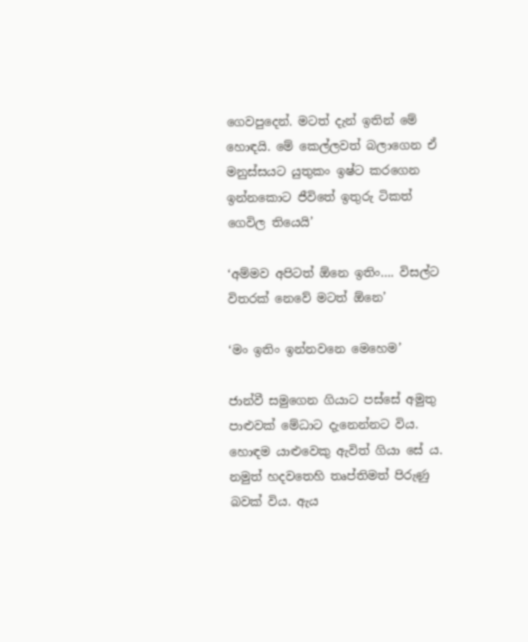ගෙවපුදෙන්. මටත් දැන් ඉතින් මේ හොඳයි. මේ කෙල්ලවත් බලාගෙන ඒ මනුස්සයට යුතුකං ඉෂ්ට කරගෙන ඉන්නකොට ජීවිතේ ඉතුරු ටිකත් ගෙවිල තියෙයි’

‘අම්මව අපිටත් ඕනෙ ඉතිං…. විසල්ට විතරක් නෙවේ මටත් ඕනෙ’

‘මං ඉතිං ඉන්නවනෙ මෙහෙම’

ජාන්වී සමුගෙන ගියාට පස්සේ අමුතු පාළුවක් මේධාට දැනෙන්නට විය. හොඳම යාළුවෙකු ඇවිත් ගියා සේ ය. නමුත් හදවතෙහි තෘප්තිමත් පිරුණු බවක් විය. ඇය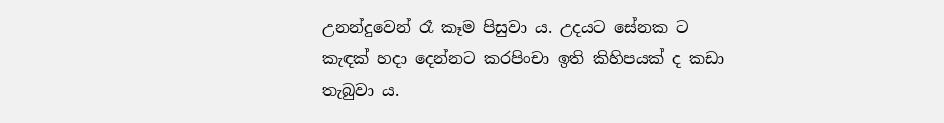උනන්දුවෙන් රෑ කෑම පිසුවා ය. උදයට සේනක ට කැඳක් හදා දෙන්නට කරපිංචා ඉති කිහිපයක් ද කඩා තැබුවා ය.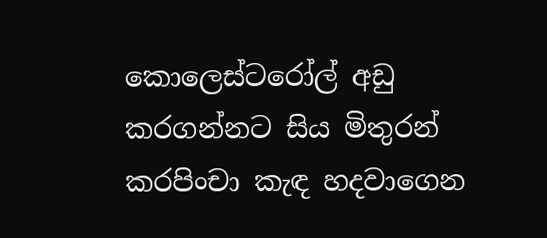කොලෙස්ටරෝල් අඩු කරගන්නට සිය මිතුරන් කරපිංචා කැඳ හදවාගෙන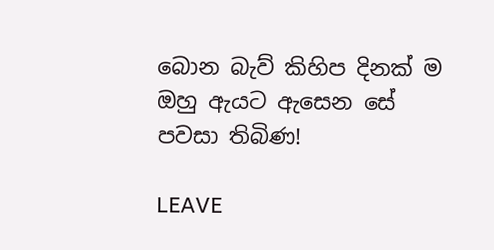බොන බැව් කිහිප දිනක් ම ඔහු ඇයට ඇසෙන සේ පවසා තිබිණ!

LEAVE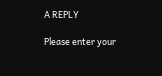A REPLY

Please enter your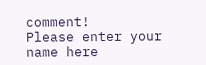comment!
Please enter your name here